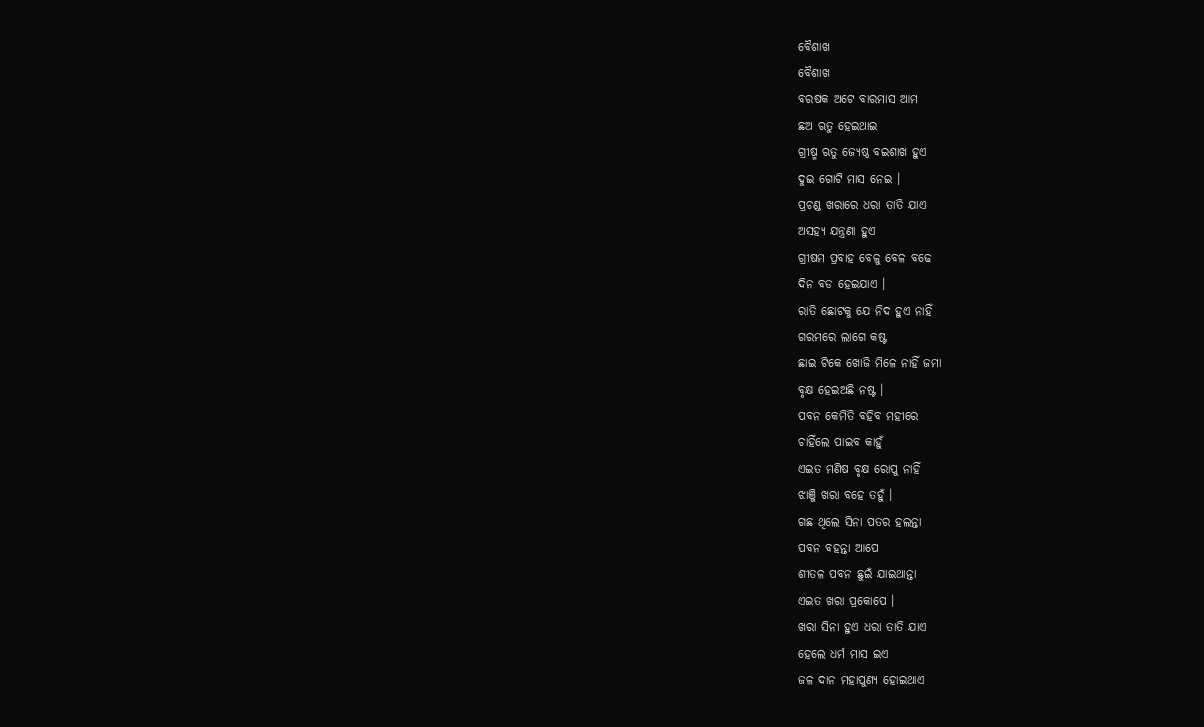ବୈଶାଖ
ବୈଶାଖ
ବରଷକ ଅଟେ ବାରମାସ ଆମ
ଛଅ ଋତୁ ହେଇଥାଇ
ଗ୍ରୀଷ୍ମ ଋତୁ ଜ୍ୟେଷ୍ଠ ବଇଶାଖ ହୁଏ
ଦୁଇ ଗୋଟି ମାସ ନେଇ ।
ପ୍ରଚଣ୍ଡ ଖରାରେ ଧରା ତାତି ଯାଏ
ଅସହ୍ୟ ଯନ୍ତ୍ରଣା ହୁଏ
ଗ୍ରୀଷମ ପ୍ରବାହ ବେଳୁ ବେଳ ବଢେ
ଦିନ ବଡ ହେଇଯାଏ ।
ରାତି ଛୋଟକୁ ଯେ ନିଦ ହୁଏ ନାହିଁ
ଗରମରେ ଲାଗେ କଷ୍ଟ
ଛାଇ ଟିକେ ଖୋଜି ମିଳେ ନାହିଁ ଜମା
ବୃକ୍ଷ ହେଇଅଛି ନଷ୍ଟ ।
ପବନ କେମିତି ବହିବ ମହୀରେ
ଚାହିଁଲେ ପାଇବ କାହୁଁ
ଏଇତ ମଣିଷ ବୃକ୍ଷ ରୋପୁ ନାହିଁ
ଝାଞ୍ଜି ଖରା ବହେ ତହୁଁ ।
ଗଛ ଥିଲେ ସିନା ପତର ହଲନ୍ତା
ପବନ ବହନ୍ତା ଆପେ
ଶୀତଳ ପବନ ଛୁଇଁ ଯାଇଥାନ୍ତା
ଏଇତ ଖରା ପ୍ରକୋପେ ।
ଖରା ସିନା ହୁଏ ଧରା ତାତି ଯାଏ
ହେଲେ ଧର୍ମ ମାସ ଇଏ
ଜଳ ଦାନ ମହାପୁଣ୍ୟ ହୋଇଥାଏ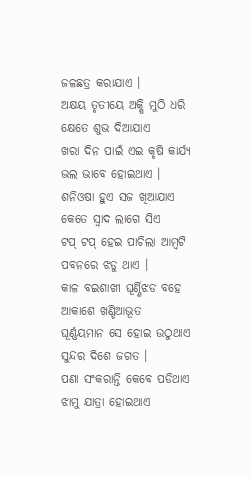ଜଳଛତ୍ର କରାଯାଏ ।
ଅକ୍ଷୟ ତୃତୀୟେ ଅକ୍ଷି ମୁଠି ଧରି
କ୍ଷେତେ ଶୁଭ ଦିଆଯାଏ
ଖରା ଦିନ ପାଇଁ ଏଇ କୃଷି କାର୍ଯ୍ୟ
ଭଲ ଭାବେ ହୋଇଥାଏ ।
ଶନିଓଷା ହୁଏ ସଜ ଖିଆଯାଏ
କେତେ ସ୍ବାଦ ଲାଗେ ସିଏ
ଟପ୍ ଟପ୍ ହେଇ ପାଚିଲା ଆମ୍ବଟି
ପବନରେ ଝଡୁ ଥାଏ ।
କାଳ ବଇଶାଖୀ ଘୂର୍ଣ୍ଣିଝଡ ବହେ
ଆକାଶେ ଖଣ୍ଡିଆଭୂତ
ଘୂର୍ଣ୍ଣୟମାନ ସେ ହୋଇ ଉଠୁଥାଏ
ସୁନ୍ଦର ଦିଶେ ଜଗତ ।
ପଣା ସଂକରାନ୍ତି କେବେ ପଡିଥାଏ
ଝାମୁ ଯାତ୍ରା ହୋଇଥାଏ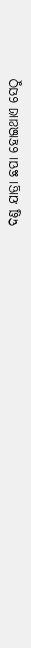ଦଣ୍ଡ ଯାତ୍ରା ଛପା ହୋଇଥାଏ ସେଠୁ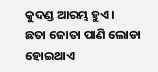କୁଦଣ୍ଡ ଆରମ୍ଭ ହୁଏ ।
ଛତା ଜୋତା ପାଣି ଲୋଡା ହୋଇଥାଏ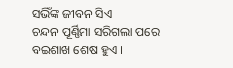ସଭିଁଙ୍କ ଜୀବନ ସିଏ
ଚନ୍ଦନ ପୂର୍ଣ୍ଣିମା ସରିଗଲା ପରେ
ବଇଶାଖ ଶେଷ ହୁଏ ।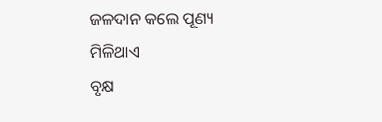ଜଳଦାନ କଲେ ପୂଣ୍ୟ ମିଳିଥାଏ
ବୃକ୍ଷ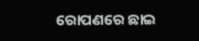ରୋପଣରେ ଛାଇ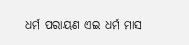ଧର୍ମ ପରାୟଣ ଏଇ ଧର୍ମ ମାସ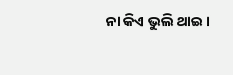ନା କିଏ ଭୁଲି ଥାଇ ।